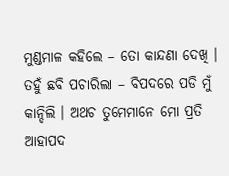ମୁଣ୍ଡମାଳ କହିଲେ – ତୋ କାନ୍ଦଣା ଦେଖି ।
ତହୁଁ ଛବି ପଚାରିଲା – ବିପଦରେ ପଡି ମୁଁ କାନ୍ଦିଲି । ଅଥଚ ତୁମେମାନେ ମୋ ପ୍ରତି ଆହାପଦ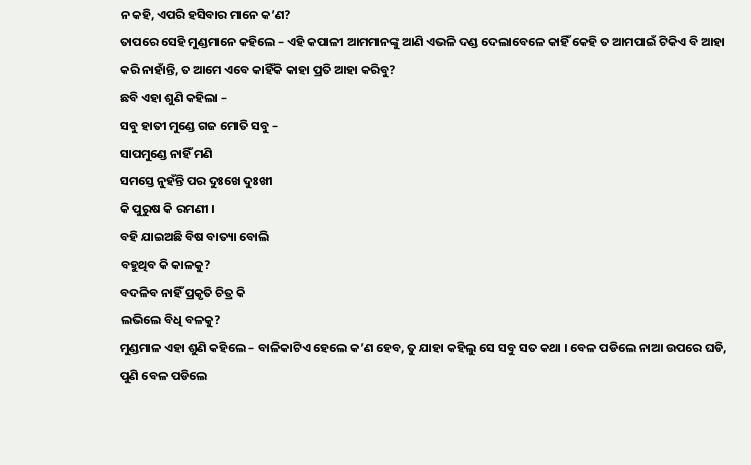ନ କହି, ଏପରି ହସିବାର ମାନେ କ’ଣ?
ତାପରେ ସେହି ମୁଣ୍ଡମାନେ କହିଲେ – ଏହି କପାଳୀ ଆମମାନଙ୍କୁ ଆଣି ଏଭଳି ଦଣ୍ଡ ଦେଲାବେଳେ କାହିଁ କେହି ତ ଆମପାଇଁ ଟିକିଏ ବି ଆହା କରି ନାହାଁନ୍ତି, ତ ଆମେ ଏବେ କାହିଁକି କାହା ପ୍ରତି ଆହା କରିବୁ?
ଛବି ଏହା ଶୁଣି କହିଲା –
ସବୁ ହାତୀ ମୁଣ୍ଡେ ଗଜ ମୋତି ସବୁ –
ସାପମୁଣ୍ଡେ ନାହିଁ ମଣି
ସମସ୍ତେ ନୁହଁନ୍ତି ପର ଦୁଃଖେ ଦୁଃଖୀ
କି ପୁରୁଷ କି ରମଣୀ ।
ବହି ଯାଇଅଛି ବିଷ ବାତ୍ୟା ବୋଲି
ବହୁଥିବ କି କାଳକୁ?
ବଦଳିବ ନାହିଁ ପ୍ରକୃତି ଚିତ୍ର କି
ଲଭିଲେ ବିଧି ବଳକୁ?
ମୁଣ୍ଡମାଳ ଏହା ଶୁଣି କହିଲେ – ବାଳିକାଟିଏ ହେଲେ କ’ଣ ହେବ, ତୁ ଯାହା କହିଲୁ ସେ ସବୁ ସତ କଥା । ବେଳ ପଡିଲେ ନାଆ ଉପରେ ଘଡି, ପୁଣି ବେଳ ପଡିଲେ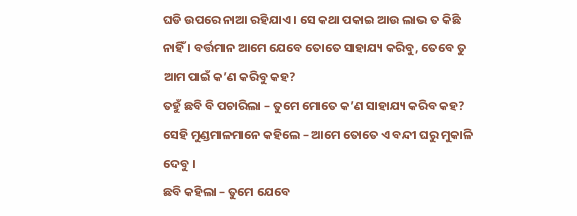ଘଡି ଉପରେ ନାଆ ରହିଯାଏ । ସେ କଥା ପକାଇ ଆଉ ଲାଭ ତ କିଛି ନାହିଁ । ବର୍ତ୍ତମାନ ଆମେ ଯେବେ ତୋତେ ସାହାଯ୍ୟ କରିବୁ, ତେବେ ତୁ ଆମ ପାଇଁ କ’ଣ କରିବୁ କହ?
ତହୁଁ ଛବି ବି ପଚାରିଲା – ତୁମେ ମୋତେ କ’ଣ ସାହାଯ୍ୟ କରିବ କହ?
ସେହି ମୁଣ୍ଡମାଳମାନେ କହିଲେ – ଆମେ ତୋତେ ଏ ବନ୍ଦୀ ଘରୁ ମୁକାଳି ଦେବୁ ।
ଛବି କହିଲା – ତୁମେ ଯେବେ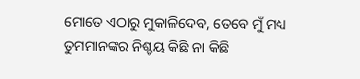ମୋତେ ଏଠାରୁ ମୁକାଳିଦେବ, ତେବେ ମୁଁ ମଧ୍ୟ ତୁମମାନଙ୍କର ନିଶ୍ଚୟ କିଛି ନା କିଛି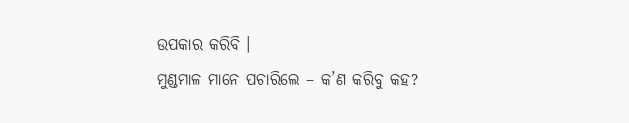ଉପକାର କରିବି ।
ମୁଣ୍ଡମାଳ ମାନେ ପଚାରିଲେ – କ’ଣ କରିବୁ କହ?